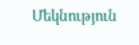Մեկնություն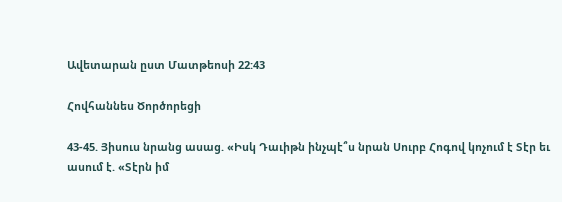Ավետարան ըստ Մատթեոսի 22:43

Հովհաննես Ծործորեցի

43-45. Յիսուս նրանց ասաց. «Իսկ Դաւիթն ինչպէ՞ս նրան Սուրբ Հոգով կոչում է Տէր եւ ասում է. «Տէրն իմ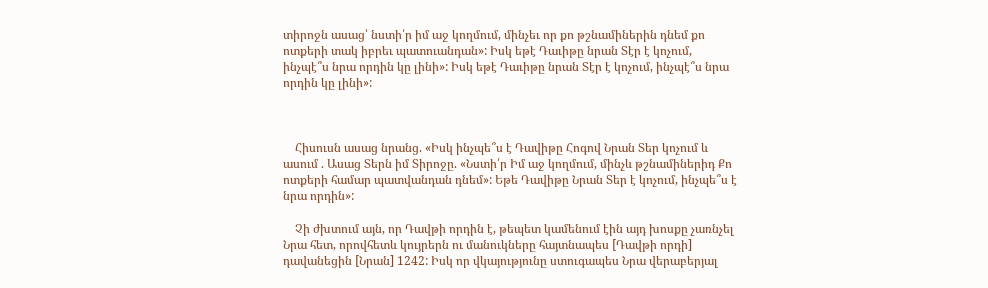տիրոջն ասաց՝ նստի՛ր իմ աջ կողմում, մինչեւ որ քո թշնամիներին դնեմ քո ոտքերի տակ իբրեւ պատուանդան»: Իսկ եթէ Դաւիթը նրան Տէր է կոչում, ինչպէ՞ս նրա որդին կը լինի»: Իսկ եթէ Դաւիթը նրան Տէր է կոչում, ինչպէ՞ս նրա որդին կը լինի»:



    Հիսուսն ասաց նրանց. «Իսկ ինչպե՞ս է Դավիթը Հոգով Նրան Տեր կոչում և ասում . Ասաց Տերն իմ Տիրոջը. «Նստի՛ր Իմ աջ կողմում, մինչև թշնամիներիդ Քո ոտքերի համար պատվանդան դնեմ»: Եթե Դավիթը Նրան Տեր է կոչում, ինչպե՞ս է նրա որդին»:

    Չի ժխտում այն, որ Դավթի որդին է, թեպետ կամենում էին այդ խոսքը չառնչել Նրա հետ, որովհետև կույրերն ու մանուկները հայտնապես [Դավթի որդի] դավանեցին [Նրան] 1242: Իսկ որ վկայությունը ստուգապես Նրա վերաբերյալ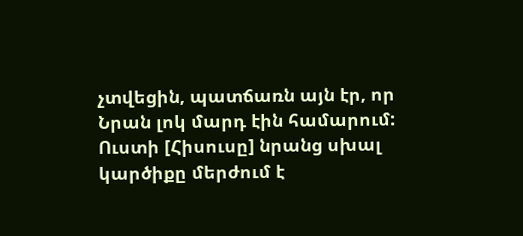չտվեցին, պատճառն այն էր, որ Նրան լոկ մարդ էին համարում: Ուստի [Հիսուսը] նրանց սխալ կարծիքը մերժում է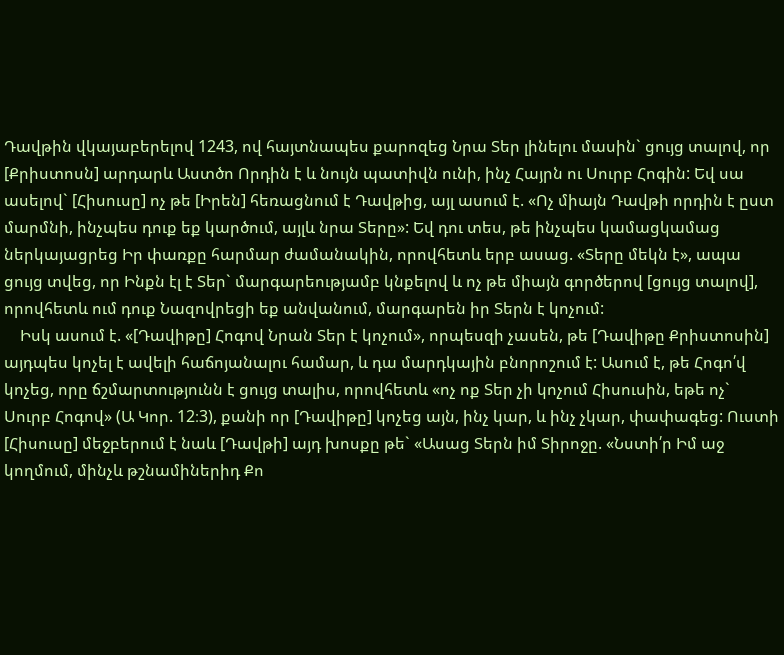Դավթին վկայաբերելով 1243, ով հայտնապես քարոզեց Նրա Տեր լինելու մասին` ցույց տալով, որ [Քրիստոսն] արդարև Աստծո Որդին է և նույն պատիվն ունի, ինչ Հայրն ու Սուրբ Հոգին: Եվ սա ասելով` [Հիսուսը] ոչ թե [Իրեն] հեռացնում է Դավթից, այլ ասում է. «Ոչ միայն Դավթի որդին է ըստ մարմնի, ինչպես դուք եք կարծում, այլև նրա Տերը»: Եվ դու տես, թե ինչպես կամացկամաց ներկայացրեց Իր փառքը հարմար ժամանակին, որովհետև երբ ասաց. «Տերը մեկն է», ապա ցույց տվեց, որ Ինքն էլ է Տեր` մարգարեությամբ կնքելով և ոչ թե միայն գործերով [ցույց տալով], որովհետև ում դուք Նազովրեցի եք անվանում, մարգարեն իր Տերն է կոչում:
    Իսկ ասում է. «[Դավիթը] Հոգով Նրան Տեր է կոչում», որպեսզի չասեն, թե [Դավիթը Քրիստոսին] այդպես կոչել է ավելի հաճոյանալու համար, և դա մարդկային բնորոշում է: Ասում է, թե Հոգո՛վ կոչեց, որը ճշմարտությունն է ցույց տալիս, որովհետև «ոչ ոք Տեր չի կոչում Հիսուսին, եթե ոչ` Սուրբ Հոգով» (Ա Կոր. 12։3), քանի որ [Դավիթը] կոչեց այն, ինչ կար, և ինչ չկար, փափագեց: Ուստի [Հիսուսը] մեջբերում է նաև [Դավթի] այդ խոսքը թե` «Ասաց Տերն իմ Տիրոջը. «Նստի՛ր Իմ աջ կողմում, մինչև թշնամիներիդ Քո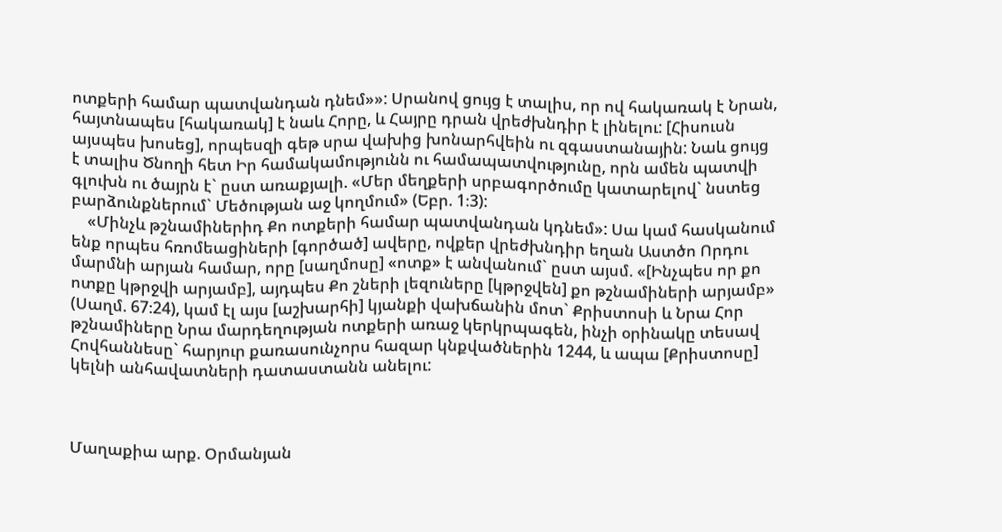ոտքերի համար պատվանդան դնեմ»»: Սրանով ցույց է տալիս, որ ով հակառակ է Նրան, հայտնապես [հակառակ] է նաև Հորը, և Հայրը դրան վրեժխնդիր է լինելու: [Հիսուսն այսպես խոսեց], որպեսզի գեթ սրա վախից խոնարհվեին ու զգաստանային: Նաև ցույց է տալիս Ծնողի հետ Իր համակամությունն ու համապատվությունը, որն ամեն պատվի գլուխն ու ծայրն է` ըստ առաքյալի. «Մեր մեղքերի սրբագործումը կատարելով` նստեց բարձունքներում` Մեծության աջ կողմում» (Եբր. 1։3):
    «Մինչև թշնամիներիդ Քո ոտքերի համար պատվանդան կդնեմ»: Սա կամ հասկանում ենք որպես հռոմեացիների [գործած] ավերը, ովքեր վրեժխնդիր եղան Աստծո Որդու մարմնի արյան համար, որը [սաղմոսը] «ոտք» է անվանում` ըստ այսմ. «[Ինչպես որ քո ոտքը կթրջվի արյամբ], այդպես Քո շների լեզուները [կթրջվեն] քո թշնամիների արյամբ» (Սաղմ. 67։24), կամ էլ այս [աշխարհի] կյանքի վախճանին մոտ` Քրիստոսի և Նրա Հոր թշնամիները Նրա մարդեղության ոտքերի առաջ կերկրպագեն, ինչի օրինակը տեսավ Հովհաննեսը` հարյուր քառասունչորս հազար կնքվածներին 1244, և ապա [Քրիստոսը] կելնի անհավատների դատաստանն անելու:



Մաղաքիա արք. Օրմանյան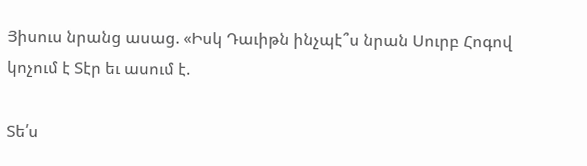Յիսուս նրանց ասաց. «Իսկ Դաւիթն ինչպէ՞ս նրան Սուրբ Հոգով կոչում է Տէր եւ ասում է.

Տե՛ս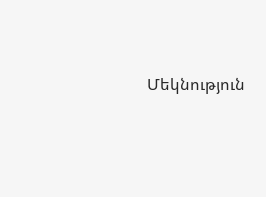Մեկնություն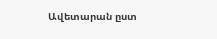Ավետարան ըստ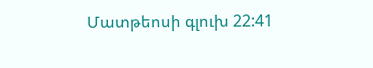Մատթեոսի գլուխ 22:41